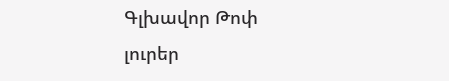Գլխավոր Թոփ լուրեր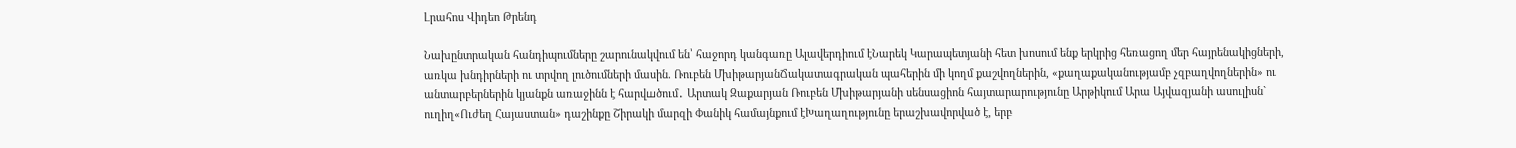Լրահոս Վիդեո Թրենդ

Նախընտրական հանդիպումները շարունակվում են՝ հաջորդ կանգառը Ալավերդիում էՆարեկ Կարապետյանի հետ խոսում ենք երկրից հեռացող մեր հայրենակիցների, առկա խնդիրների ու տրվող լուծումների մասին. Ռուբեն ՄխիթարյանՃակատագրական պահերին մի կողմ քաշվողներին, «քաղաքականությամբ չզբաղվողներին» ու անտարբերներին կյանքն առաջինն է հարվшծում․ Արտակ Զաքարյան Ռուբեն Մխիթարյանի սենսացիոն հայտարարությունը Արթիկում Արա Այվազյանի ասուլիսն` ուղիղ«Ուժեղ Հայաստան» դաշինքը Շիրակի մարզի Փանիկ համայնքում էԽաղաղությունը երաշխավորված է, երբ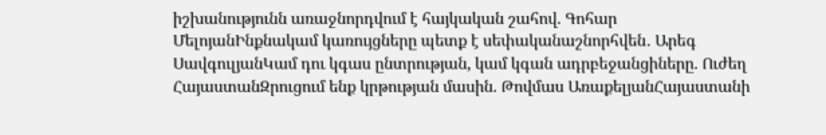իշխանությունն առաջնորդվում է հայկական շահով. Գոհար ՄելոյանԻնքնակամ կառույցները պետք է սեփականաշնորհվեն․ Արեգ ՍավգուլյանԿամ դու կգաս ընտրության, կամ կգան ադրբեջանցիները. Ուժեղ ՀայաստանԶրուցում ենք կրթության մասին. Թովմաս ԱռաքելյանՀայաստանի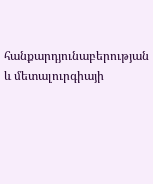հանքարդյունաբերության և մետալուրգիայի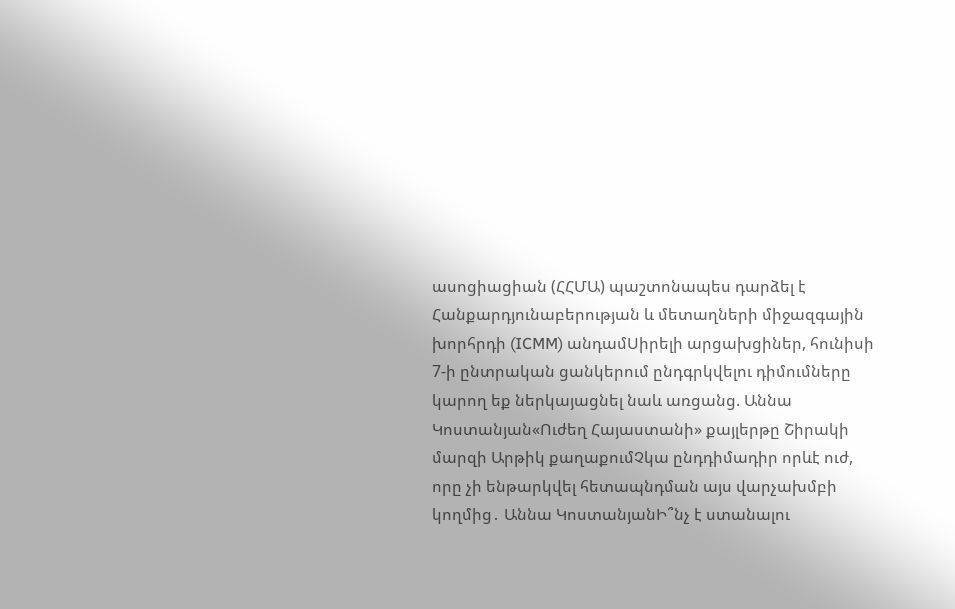ասոցիացիան (ՀՀՄԱ) պաշտոնապես դարձել է Հանքարդյունաբերության և մետաղների միջազգային խորհրդի (ICMM) անդամՍիրելի արցախցիներ, հունիսի 7-ի ընտրական ցանկերում ընդգրկվելու դիմումները կարող եք ներկայացնել նաև առցանց. Աննա Կոստանյան«Ուժեղ Հայաստանի» քայլերթը Շիրակի մարզի Արթիկ քաղաքումՉկա ընդդիմադիր որևէ ուժ, որը չի ենթարկվել հետապնդման այս վարչախմբի կողմից․ Աննա ԿոստանյանԻ՞նչ է ստանալու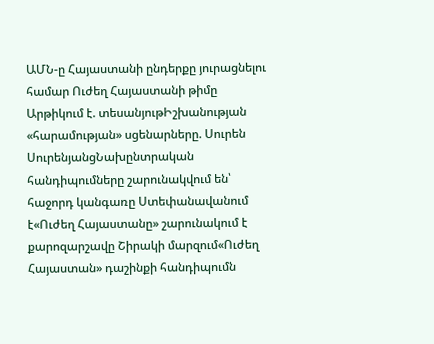ԱՄՆ-ը Հայաստանի ընդերքը յուրացնելու համար Ուժեղ Հայաստանի թիմը Արթիկում է. տեսանյութԻշխանության «հարամության» սցենարները. Սուրեն ՍուրենյանցՆախընտրական հանդիպումները շարունակվում են՝ հաջորդ կանգառը Ստեփանավանում է«Ուժեղ Հայաստանը» շարունակում է քարոզարշավը Շիրակի մարզում«Ուժեղ Հայաստան» դաշինքի հանդիպումն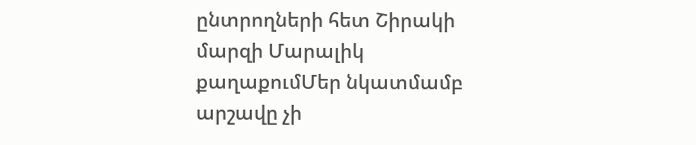ընտրողների հետ Շիրակի մարզի Մարալիկ քաղաքումՄեր նկատմամբ արշավը չի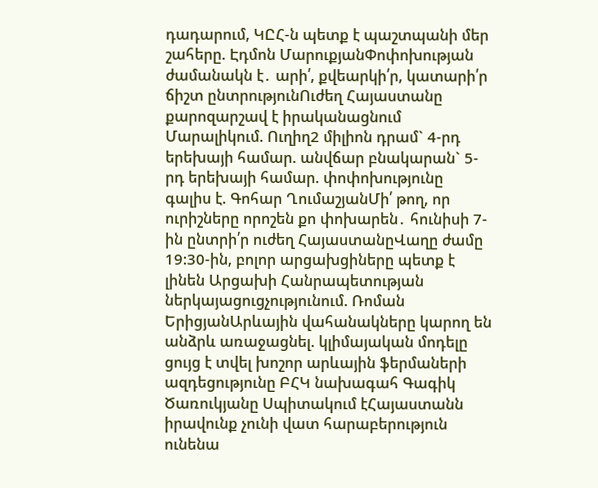դադարում, ԿԸՀ-ն պետք է պաշտպանի մեր շահերը. Էդմոն ՄարուքյանՓոփոխության ժամանակն է․ արի՛, քվեարկի՛ր, կատարի՛ր ճիշտ ընտրությունՈւժեղ Հայաստանը քարոզարշավ է իրականացնում Մարալիկում. Ուղիղ2 միլիոն դրամ` 4-րդ երեխայի համար. անվճար բնակարան` 5-րդ երեխայի համար. փոփոխությունը գալիս է. Գոհար ՂումաշյանՄի՛ թող, որ ուրիշները որոշեն քո փոխարեն․ հունիսի 7-ին ընտրի՛ր ուժեղ ՀայաստանըՎաղը ժամը 19:30-ին, բոլոր արցախցիները պետք է լինեն Արցախի Հանրապետության ներկայացուցչությունում. Ռոման ԵրիցյանԱրևային վահանակները կարող են անձրև առաջացնել. կլիմայական մոդելը ցույց է տվել խոշոր արևային ֆերմաների ազդեցությունը ԲՀԿ նախագահ Գագիկ Ծառուկյանը Սպիտակում էՀայաստանն իրավունք չունի վատ հարաբերություն ունենա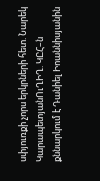սփյուռքի չորս երկրների հետ. Նարեկ ԿարապետյանՈւՂԻՂ. ԿԸՀ–ն քննարկում է Դանիել Իոաննիսյանին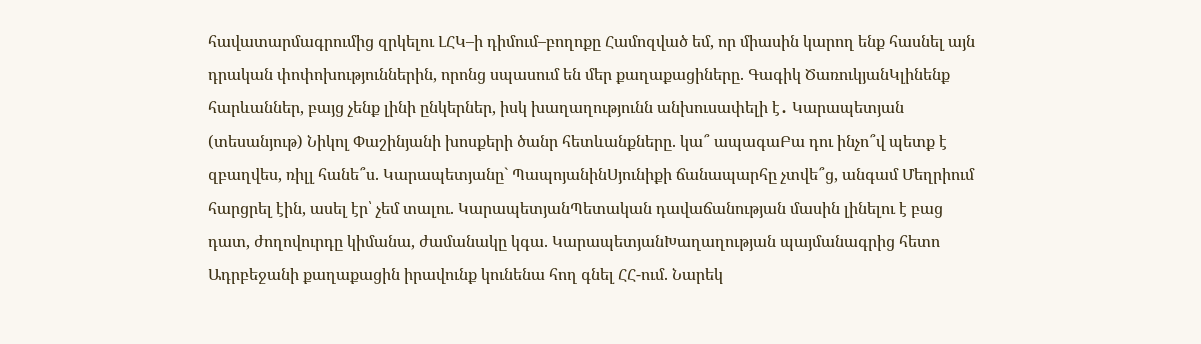հավատարմագրումից զրկելու ԼՀԿ–ի դիմում–բողոքը Համոզված եմ, որ միասին կարող ենք հասնել այն դրական փոփոխություններին, որոնց սպասում են մեր քաղաքացիները. Գագիկ ԾառուկյանԿլինենք հարևաններ, բայց չենք լինի ընկերներ, իսկ խաղաղությունն անխուսափելի է․ Կարապետյան (տեսանյութ) Նիկոլ Փաշինյանի խոսքերի ծանր հետևանքները. կա՞ ապագաԲա դու ինչո՞վ պետք է զբաղվես, ռիլլ հանե՞ս. Կարապետյանը` ՊապոյանինՍյունիքի ճանապարհը չտվե՞ց, անգամ Մեղրիում հարցրել էին, ասել էր՝ չեմ տալու. ԿարապետյանՊետական դավաճանության մասին լինելու է բաց դատ, ժողովուրդը կիմանա, ժամանակը կգա. ԿարապետյանԽաղաղության պայմանագրից հետո Ադրբեջանի քաղաքացին իրավունք կունենա հող գնել ՀՀ-ում. Նարեկ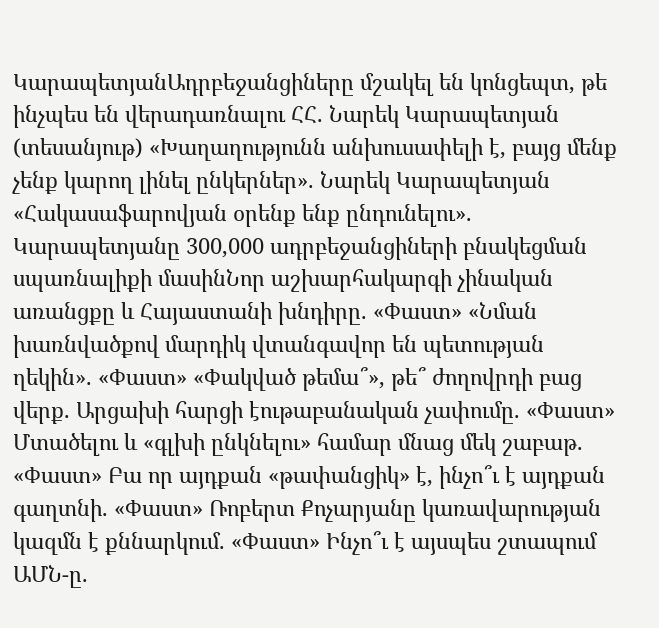ԿարապետյանԱդրբեջանցիները մշակել են կոնցեպտ, թե ինչպես են վերադառնալու ՀՀ. Նարեկ Կարապետյան (տեսանյութ) «Խաղաղությունն անխուսափելի է, բայց մենք չենք կարող լինել ընկերներ». Նարեկ Կարապետյան «Հակասաֆարովյան օրենք ենք ընդունելու». Կարապետյանը 300,000 ադրբեջանցիների բնակեցման սպառնալիքի մասինՆոր աշխարհակարգի չինական առանցքը և Հայաստանի խնդիրը. «Փաստ» «Նման խառնվածքով մարդիկ վտանգավոր են պետության ղեկին». «Փաստ» «Փակված թեմա՞», թե՞ ժողովրդի բաց վերք. Արցախի հարցի էութաբանական չափումը. «Փաստ» Մտածելու և «գլխի ընկնելու» համար մնաց մեկ շաբաթ. «Փաստ» Բա որ այդքան «թափանցիկ» է, ինչո՞ւ է այդքան գաղտնի. «Փաստ» Ռոբերտ Քոչարյանը կառավարության կազմն է քննարկում. «Փաստ» Ինչո՞ւ է այսպես շտապում ԱՄՆ-ը.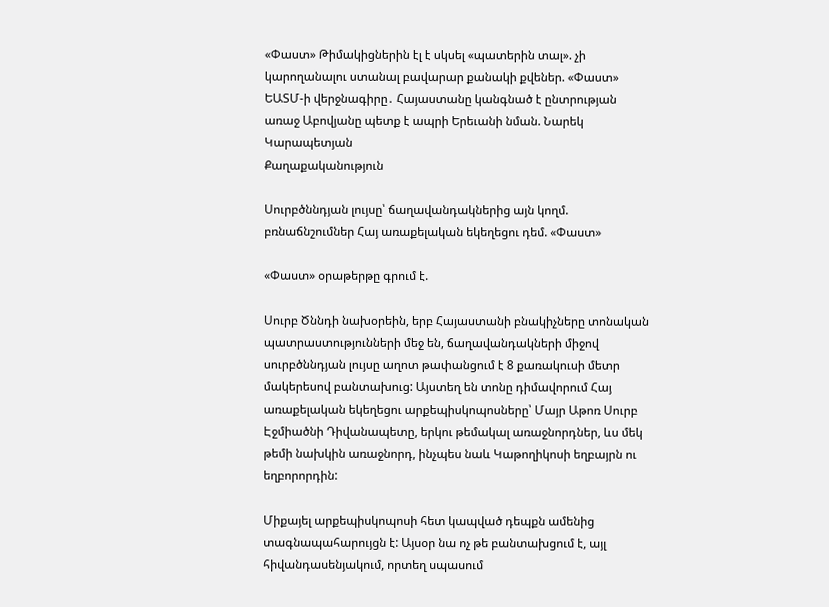«Փաստ» Թիմակիցներին էլ է սկսել «պատերին տալ». չի կարողանալու ստանալ բավարար քանակի քվեներ. «Փաստ» ԵԱՏՄ-ի վերջնագիրը․ Հայաստանը կանգնած է ընտրության առաջ Աբովյանը պետք է ապրի Երեւանի նման. Նարեկ Կարապետյան
Քաղաքականություն

Սուրբծննդյան լույսը՝ ճաղավանդակներից այն կողմ. բռնաճնշումներ Հայ առաքելական եկեղեցու դեմ. «Փաստ»

«Փաստ» օրաթերթը գրում է.

Սուրբ Ծննդի նախօրեին, երբ Հայաստանի բնակիչները տոնական պատրաստությունների մեջ են, ճաղավանդակների միջով սուրբծննդյան լույսը աղոտ թափանցում է 8 քառակուսի մետր մակերեսով բանտախուց: Այստեղ են տոնը դիմավորում Հայ առաքելական եկեղեցու արքեպիսկոպոսները՝ Մայր Աթոռ Սուրբ Էջմիածնի Դիվանապետը, երկու թեմակալ առաջնորդներ, ևս մեկ թեմի նախկին առաջնորդ, ինչպես նաև Կաթողիկոսի եղբայրն ու եղբորորդին:

Միքայել արքեպիսկոպոսի հետ կապված դեպքն ամենից տագնապահարույցն է: Այսօր նա ոչ թե բանտախցում է, այլ հիվանդասենյակում, որտեղ սպասում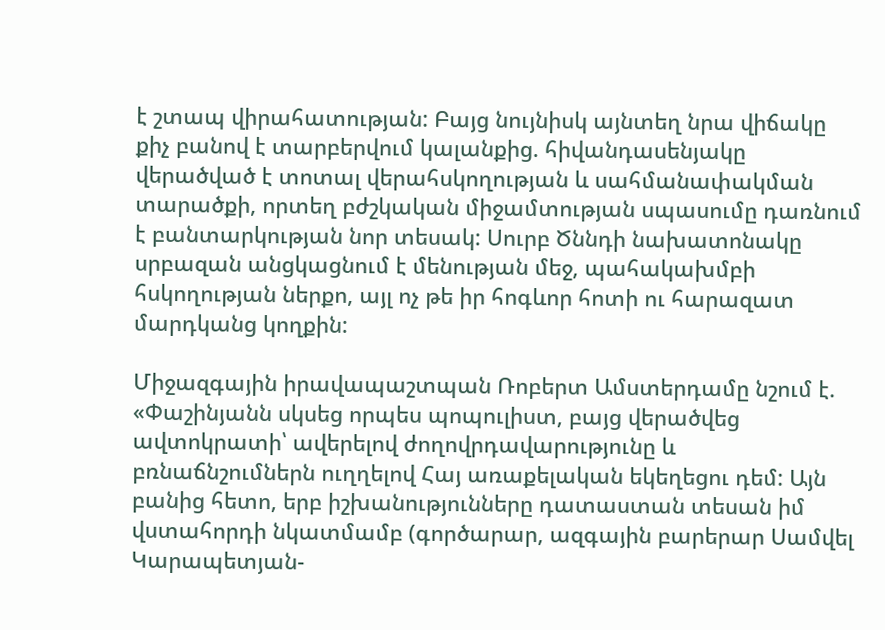է շտապ վիրահատության: Բայց նույնիսկ այնտեղ նրա վիճակը քիչ բանով է տարբերվում կալանքից. հիվանդասենյակը վերածված է տոտալ վերահսկողության և սահմանափակման տարածքի, որտեղ բժշկական միջամտության սպասումը դառնում է բանտարկության նոր տեսակ: Սուրբ Ծննդի նախատոնակը սրբազան անցկացնում է մենության մեջ, պահակախմբի հսկողության ներքո, այլ ոչ թե իր հոգևոր հոտի ու հարազատ մարդկանց կողքին:

Միջազգային իրավապաշտպան Ռոբերտ Ամստերդամը նշում է. «Փաշինյանն սկսեց որպես պոպուլիստ, բայց վերածվեց ավտոկրատի՝ ավերելով ժողովրդավարությունը և բռնաճնշումներն ուղղելով Հայ առաքելական եկեղեցու դեմ: Այն բանից հետո, երբ իշխանությունները դատաստան տեսան իմ վստահորդի նկատմամբ (գործարար, ազգային բարերար Սամվել Կարապետյան-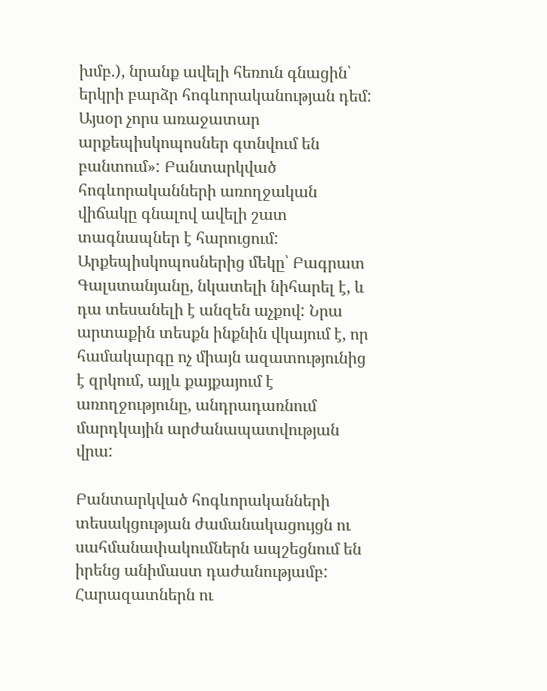խմբ.), նրանք ավելի հեռուն գնացին՝ երկրի բարձր հոգևորականության դեմ: Այսօր չորս առաջատար արքեպիսկոպոսներ գտնվում են բանտում»: Բանտարկված հոգևորականների առողջական վիճակը գնալով ավելի շատ տագնապներ է հարուցում: Արքեպիսկոպոսներից մեկը՝ Բագրատ Գալստանյանը, նկատելի նիհարել է, և դա տեսանելի է անզեն աչքով: Նրա արտաքին տեսքն ինքնին վկայում է, որ համակարգը ոչ միայն ազատությունից է զրկում, այլև քայքայում է առողջությունը, անդրադառնում մարդկային արժանապատվության վրա:

Բանտարկված հոգևորականների տեսակցության ժամանակացույցն ու սահմանափակումներն ապշեցնում են իրենց անիմաստ դաժանությամբ: Հարազատներն ու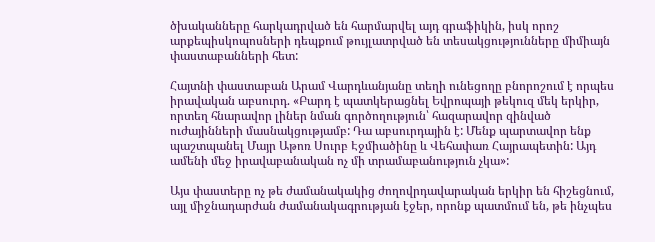ծխականները հարկադրված են հարմարվել այդ գրաֆիկին, իսկ որոշ արքեպիսկոպոսների դեպքում թույլատրված են տեսակցությունները միմիայն փաստաբանների հետ:

Հայտնի փաստաբան Արամ Վարդևանյանը տեղի ունեցողը բնորոշում է որպես իրավական աբսուրդ. «Բարդ է պատկերացնել Եվրոպայի թեկուզ մեկ երկիր, որտեղ հնարավոր լիներ նման գործողություն՝ հազարավոր զինված ուժայինների մասնակցությամբ: Դա աբսուրդային է: Մենք պարտավոր ենք պաշտպանել Մայր Աթոռ Սուրբ Էջմիածինը և Վեհափառ Հայրապետին: Այդ ամենի մեջ իրավաբանական ոչ մի տրամաբանություն չկա»:

Այս փաստերը ոչ թե ժամանակակից ժողովրդավարական երկիր են հիշեցնում, այլ միջնադարժան ժամանակագրության էջեր, որոնք պատմում են, թե ինչպես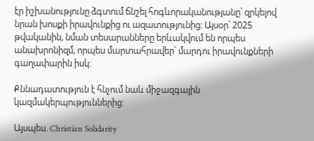էր իշխանությունը ձգտում ճնշել հոգևորականությանը՝ զրկելով նրան խոսքի իրավունքից ու ազատությունից: Այսօր՝ 2025 թվականին, նման տեսարանները երևակվում են որպես անախրոնիզմ, որպես մարտահրավեր՝ մարդու իրավունքների գաղափարին իսկ:

Քննադատություն է հնչում նաև միջազգային կազմակերպություններից:

Այսպես. Christian Solidarity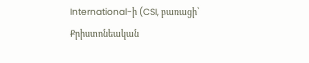International-ի (CSI, բառացի՝ Քրիստոնեական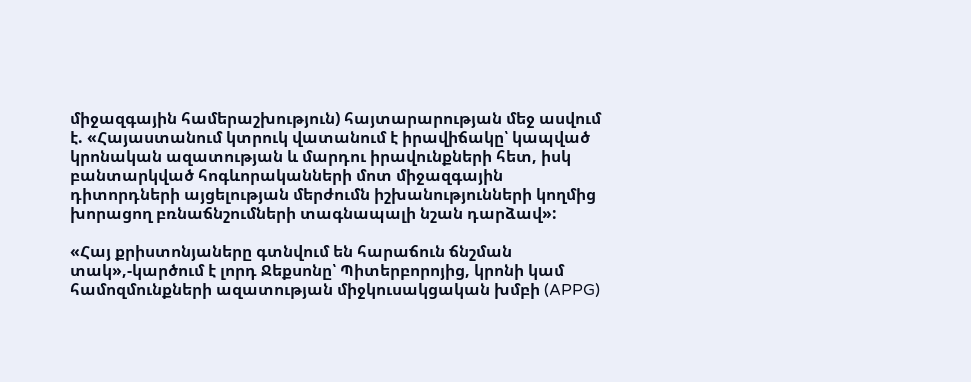միջազգային համերաշխություն) հայտարարության մեջ ասվում է. «Հայաստանում կտրուկ վատանում է իրավիճակը՝ կապված կրոնական ազատության և մարդու իրավունքների հետ, իսկ բանտարկված հոգևորականների մոտ միջազգային դիտորդների այցելության մերժումն իշխանությունների կողմից խորացող բռնաճնշումների տագնապալի նշան դարձավ»:

«Հայ քրիստոնյաները գտնվում են հարաճուն ճնշման տակ»,-կարծում է լորդ Ջեքսոնը՝ Պիտերբորոյից, կրոնի կամ համոզմունքների ազատության միջկուսակցական խմբի (APPG)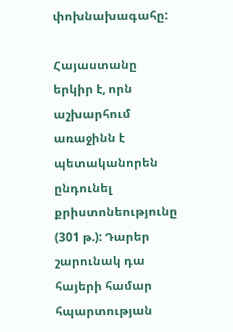փոխնախագահը:

Հայաստանը երկիր է, որն աշխարհում առաջինն է պետականորեն ընդունել քրիստոնեությունը (301 թ.): Դարեր շարունակ դա հայերի համար հպարտության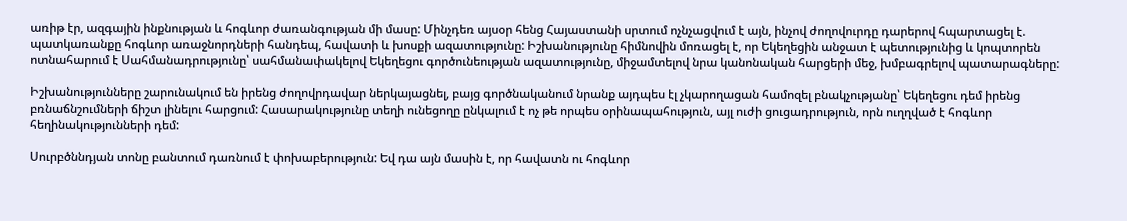առիթ էր, ազգային ինքնության և հոգևոր ժառանգության մի մասը: Մինչդեռ այսօր հենց Հայաստանի սրտում ոչնչացվում է այն, ինչով ժողովուրդը դարերով հպարտացել է. պատկառանքը հոգևոր առաջնորդների հանդեպ, հավատի և խոսքի ազատությունը: Իշխանությունը հիմնովին մոռացել է, որ Եկեղեցին անջատ է պետությունից և կոպտորեն ոտնահարում է Սահմանադրությունը՝ սահմանափակելով Եկեղեցու գործունեության ազատությունը, միջամտելով նրա կանոնական հարցերի մեջ, խմբագրելով պատարագները:

Իշխանությունները շարունակում են իրենց ժողովրդավար ներկայացնել, բայց գործնականում նրանք այդպես էլ չկարողացան համոզել բնակչությանը՝ Եկեղեցու դեմ իրենց բռնաճնշումների ճիշտ լինելու հարցում: Հասարակությունը տեղի ունեցողը ընկալում է ոչ թե որպես օրինապահություն, այլ ուժի ցուցադրություն, որն ուղղված է հոգևոր հեղինակությունների դեմ:

Սուրբծննդյան տոնը բանտում դառնում է փոխաբերություն: Եվ դա այն մասին է, որ հավատն ու հոգևոր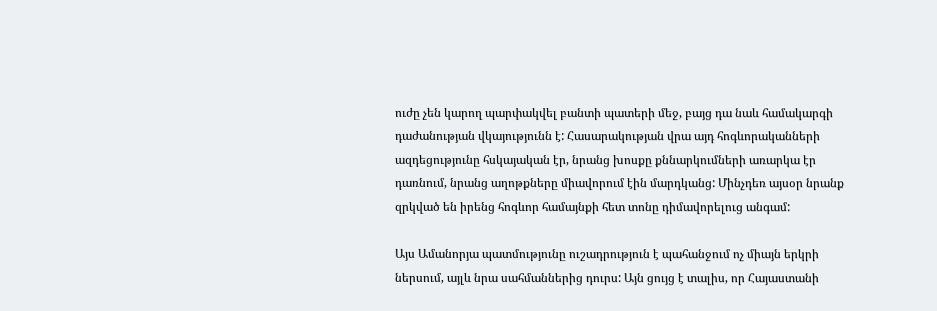ուժը չեն կարող պարփակվել բանտի պատերի մեջ, բայց դա նաև համակարգի դաժանության վկայությունն է: Հասարակության վրա այդ հոգևորականների ազդեցությունը հսկայական էր, նրանց խոսքը քննարկումների առարկա էր դառնում, նրանց աղոթքները միավորում էին մարդկանց: Մինչդեռ այսօր նրանք զրկված են իրենց հոգևոր համայնքի հետ տոնը դիմավորելուց անգամ:

Այս Ամանորյա պատմությունը ուշադրություն է պահանջում ոչ միայն երկրի ներսում, այլև նրա սահմաններից դուրս: Այն ցույց է տալիս, որ Հայաստանի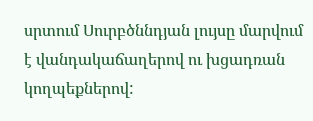սրտում Սուրբծննդյան լույսը մարվում է վանդակաճաղերով ու խցադռան կողպեքներով: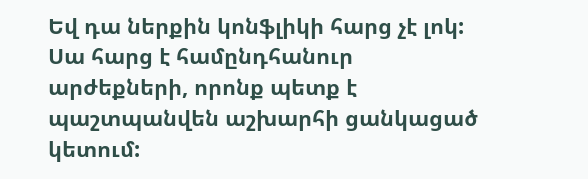Եվ դա ներքին կոնֆլիկի հարց չէ լոկ: Սա հարց է համընդհանուր արժեքների, որոնք պետք է պաշտպանվեն աշխարհի ցանկացած կետում: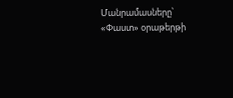Մանրամասները՝ «Փաստ» օրաթերթի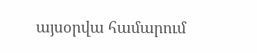այսօրվա համարում